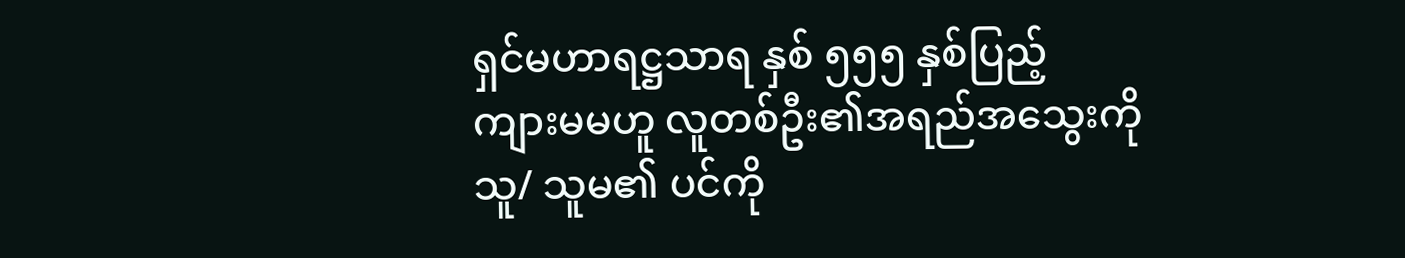ရှင်မဟာရဋ္ဌသာရ နှစ် ၅၅၅ နှစ်ပြည့်
ကျားမမဟူ လူတစ်ဦး၏အရည်အသွေးကို သူ/ သူမ၏ ပင်ကို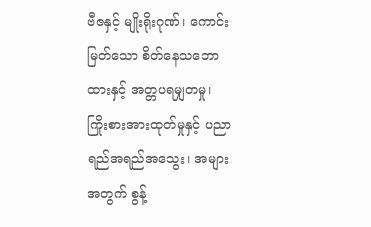ဗီဇနှင့် မျိုးရိုးဂုဏ်၊ ကောင်းမြတ်သော စိတ်နေသဘောထားနှင့် အတ္တပရမျှတမှု၊ ကြိုးစားအားထုတ်မှုနှင့် ပညာရည်အရည်အသွေး၊ အများအတွက် စွန့်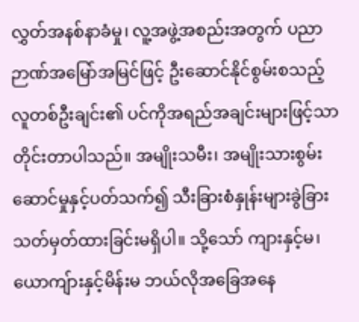လွှတ်အနစ်နာခံမှု၊ လူ့အဖွဲ့အစည်းအတွက် ပညာဉာဏ်အမြော်အမြင်ဖြင့် ဦးဆောင်နိုင်စွမ်းစသည့် လူတစ်ဦးချင်း၏ ပင်ကိုအရည်အချင်းများဖြင့်သာ တိုင်းတာပါသည်။ အမျိုးသမီး၊ အမျိုးသားစွမ်းဆောင်မှုနှင့်ပတ်သက်၍ သီးခြားစံနှုန်းများခွဲခြား သတ်မှတ်ထားခြင်းမရှိပါ။ သို့သော် ကျားနှင့်မ၊ ယောကျ်ားနှင့်မိန်းမ ဘယ်လိုအခြေအနေ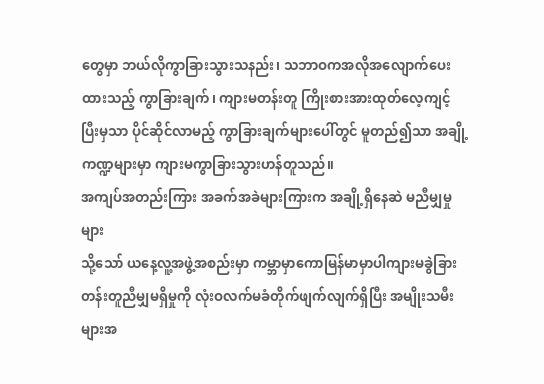တွေမှာ ဘယ်လိုကွာခြားသွားသနည်း၊ သဘာဝကအလိုအလျောက်ပေးထားသည့် ကွာခြားချက်၊ ကျားမတန်းတူ ကြိုးစားအားထုတ်လေ့ကျင့်ပြီးမှသာ ပိုင်ဆိုင်လာမည့် ကွာခြားချက်များပေါ်တွင် မူတည်၍သာ အချို့ကဏ္ဍများမှာ ကျားမကွာခြားသွားဟန်တူသည်။
အကျပ်အတည်းကြား အခက်အခဲများကြားက အချို့ရှိနေဆဲ မညီမျှမှုများ
သို့သော် ယနေ့လူ့အဖွဲ့အစည်းမှာ ကမ္ဘာမှာကောမြန်မာမှာပါကျားမခွဲခြား တန်းတူညီမျှမရှိမှုကို လုံးဝလက်မခံတိုက်ဖျက်လျက်ရှိပြီး အမျိုးသမီးများအ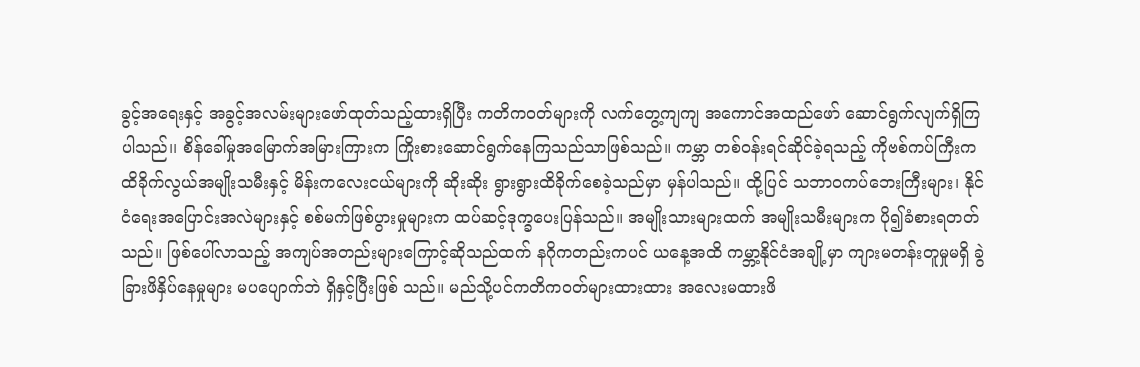ခွင့်အရေးနှင့် အခွင့်အလမ်းများဖော်ထုတ်သည့်ထားရှိပြီး ကတိကဝတ်များကို လက်တွေ့ကျကျ အကောင်အထည်ဖော် ဆောင်ရွက်လျက်ရှိကြပါသည်၊၊ စိန်ခေါ်မှုအမြောက်အမြားကြားက ကြိုးစားဆောင်ရွက်နေကြသည်သာဖြစ်သည်။ ကမ္ဘာ တစ်ဝန်းရင်ဆိုင်ခဲ့ရသည့် ကိုဗစ်ကပ်ကြီးကထိခိုက်လွယ်အမျိုးသမီးနှင့် မိန်းကလေးငယ်များကို ဆိုးဆိုး ရွားရွားထိခိုက်စေခဲ့သည်မှာ မှန်ပါသည်။ ထို့ပြင် သဘာဝကပ်ဘေးကြီးများ၊ နိုင်ငံရေးအပြောင်းအလဲများနှင့် စစ်မက်ဖြစ်ပွားမှုများက ထပ်ဆင့်ဒုက္ခပေးပြန်သည်။ အမျိုးသားများထက် အမျိုးသမီးများက ပို၍ခံစားရတတ်သည်။ ဖြစ်ပေါ်လာသည့် အကျပ်အတည်းများကြောင့်ဆိုသည်ထက် နဂိုကတည်းကပင် ယနေ့အထိ ကမ္ဘာ့နိုင်ငံအချို့မှာ ကျားမတန်းတူမှုမရှိ ခွဲခြားဖိနှိပ်နေမှုများ မပပျောက်ဘဲ ရှိနှင့်ပြီးဖြစ် သည်။ မည်သို့ပင်ကတိက၀တ်များထားထား အလေးမထားဖိ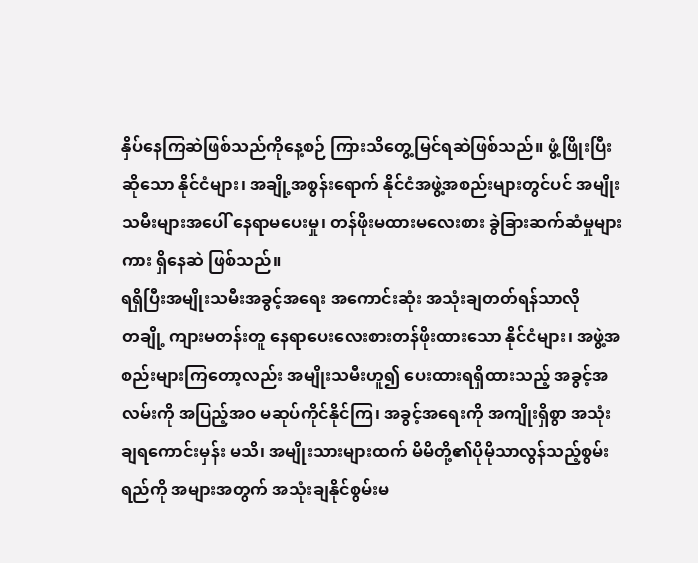နှိပ်နေကြဆဲဖြစ်သည်ကိုနေ့စဉ် ကြားသိတွေ့မြင်ရဆဲဖြစ်သည်။ ဖွံ့ဖြိုးပြီးဆိုသော နိုင်ငံများ၊ အချို့အစွန်းရောက် နိုင်ငံအဖွဲ့အစည်းများတွင်ပင် အမျိုးသမီးများအပေါ် နေရာမပေးမှု၊ တန်ဖိုးမထားမလေးစား ခွဲခြားဆက်ဆံမှုများကား ရှိနေဆဲ ဖြစ်သည်။
ရရှိပြီးအမျိုးသမီးအခွင့်အရေး အကောင်းဆုံး အသုံးချတတ်ရန်သာလို
တချို့ ကျားမတန်းတူ နေရာပေးလေးစားတန်ဖိုးထားသော နိုင်ငံများ၊ အဖွဲ့အစည်းများကြတော့လည်း အမျိုးသမီးဟူ၍ ပေးထားရရှိထားသည့် အခွင့်အလမ်းကို အပြည့်အဝ မဆုပ်ကိုင်နိုင်ကြ၊ အခွင့်အရေးကို အကျိုးရှိစွာ အသုံးချရကောင်းမှန်း မသိ၊ အမျိုးသားများထက် မိမိတို့၏ပိုမိုသာလွန်သည့်စွမ်းရည်ကို အများအတွက် အသုံးချနိုင်စွမ်းမ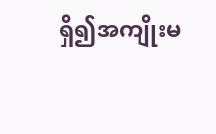ရှိ၍အကျိုးမ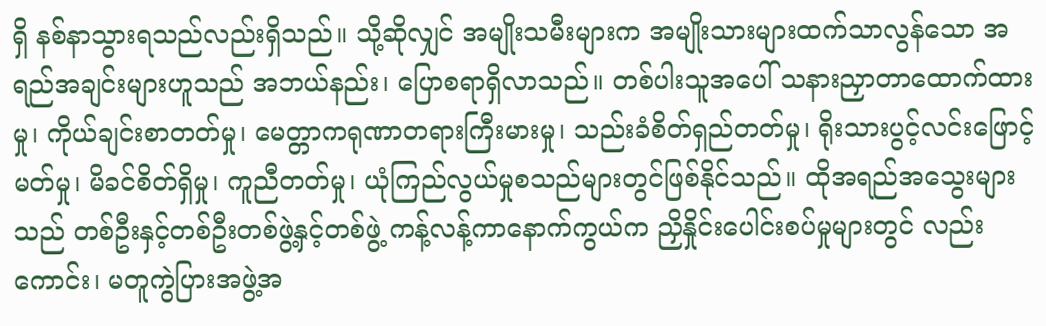ရှိ နစ်နာသွားရသည်လည်းရှိသည်။ သို့ဆိုလျှင် အမျိုးသမီးများက အမျိုးသားများထက်သာလွန်သော အရည်အချင်းများဟူသည် အဘယ်နည်း၊ ပြောစရာရှိလာသည်။ တစ်ပါးသူအပေါ် သနားညှာတာထောက်ထားမှု၊ ကိုယ်ချင်းစာတတ်မှု၊ မေတ္တာကရုဏာတရားကြီးမားမှု၊ သည်းခံစိတ်ရှည်တတ်မှု၊ ရိုးသားပွင့်လင်းဖြောင့်မတ်မှု၊ မိခင်စိတ်ရှိမှု၊ ကူညီတတ်မှု၊ ယုံကြည်လွယ်မှုစသည်များတွင်ဖြစ်နိုင်သည်။ ထိုအရည်အသွေးများသည် တစ်ဦးနှင့်တစ်ဦးတစ်ဖွဲ့နှင့်တစ်ဖွဲ့ ကန့်လန့်ကာနောက်ကွယ်က ညှိနှိုင်းပေါင်းစပ်မှုများတွင် လည်းကောင်း၊ မတူကွဲပြားအဖွဲ့အ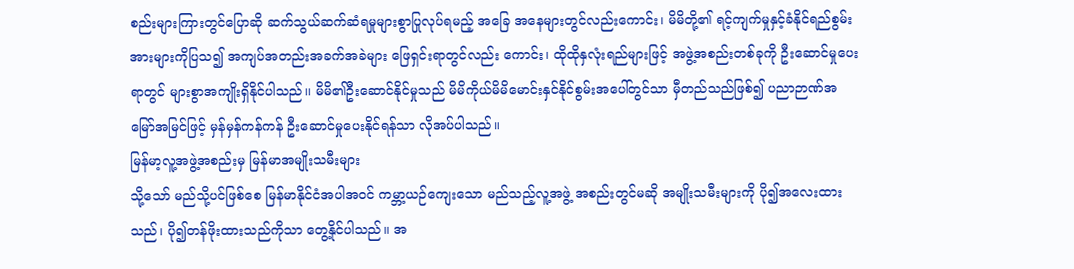စည်းများကြားတွင်ပြောဆို ဆက်သွယ်ဆက်ဆံရမှုများစွာပြုလုပ်ရမည့် အခြေ အနေများတွင်လည်းကောင်း၊ မိမိတို့၏ ရင့်ကျက်မှုနှင့်ခံနိုင်ရည်စွမ်းအားများကိုပြသ၍ အကျပ်အတည်းအခက်အခဲများ ဖြေရှင်းရာတွင်လည်း ကောင်း၊ ထိုထိုနှလုံးရည်များဖြင့် အဖွဲ့အစည်းတစ်ခုကို ဦးဆောင်မှုပေးရာတွင် များစွာအကျိုးရှိနိုင်ပါသည်၊၊ မိမိ၏ဦးဆောင်နိုင်မှုသည် မိမိကိုယ်မိမိမောင်းနှင်နိုင်စွမ်းအပေါ်တွင်သာ မှီတည်သည်ဖြစ်၍ ပညာဉာဏ်အမြော်အမြင်ဖြင့် မှန်မှန်ကန်ကန် ဦးဆောင်မှုပေးနိုင်ရန်သာ လိုအပ်ပါသည်။
မြန်မာ့လူ့အဖွဲ့အစည်းမှ မြန်မာအမျိုးသမီးများ
သို့သော် မည်သို့ပင်ဖြစ်စေ မြန်မာနိုင်ငံအပါအဝင် ကမ္ဘာ့ယဉ်ကျေးသော မည်သည့်လူ့အဖွဲ့ အစည်းတွင်မဆို အမျိုးသမီးများကို ပို၍အလေးထားသည်၊ ပို၍တန်ဖိုးထားသည်ကိုသာ တွေ့နိုင်ပါသည်။ အ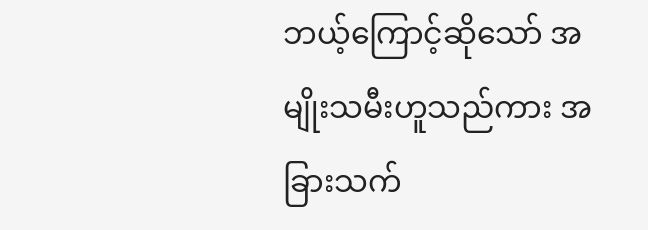ဘယ့်ကြောင့်ဆိုသော် အမျိုးသမီးဟူသည်ကား အခြားသက်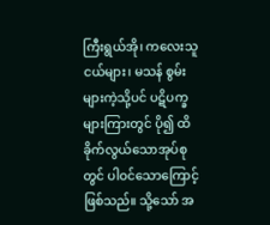ကြီးရွယ်အို၊ ကလေးသူငယ်များ၊ မသန် စွမ်းများကဲ့သို့ပင် ပဋိပက္ခများကြားတွင် ပို၍ ထိခိုက်လွယ်သောအုပ်စုတွင် ပါဝင်သောကြောင့်ဖြစ်သည်။ သို့သော် အ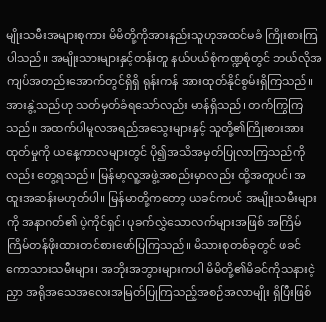မျိုးသမီးအများစုကား မိမိတို့ကိုအားနည်းသူဟုအထင်မခံ ကြိုးစားကြပါသည်။ အမျိုးသားများနှင့်တန်းတူ နယ်ပယ်စုံကဏ္ဍစုံတွင် ဘယ်လိုအကျပ်အတည်းအောက်တွင်ရှိရှိ ရုန်းကန် အားထုတ်နိုင်စွမ်းရှိကြသည်။ အားနွဲ့သည်ဟု သတ်မှတ်ခံရသော်လည်း မာန်ရှိသည်၊ တက်ကြွကြ သည်။ အထက်ပါမူလအရည်အသွေးများနှင့် သူတို့၏ကြိုးစားအားထုတ်မှုကို ယနေ့ကာလများတွင် ပို၍အသိအမှတ်ပြုလာကြသည်ကိုလည်း တွေ့ရသည်။ မြန်မာ့လူ့အဖွဲ့အစည်းမှာလည်း ထို့အတူပင်၊ အထူးအဆန်းမဟုတ်ပါ။ မြန်မာတို့ကတော့ ယခင်ကပင် အမျိုးသမီးများကို အနာဂတ်၏ ပဲ့ကိုင်ရှင်၊ ပုခက်လွှဲသောလက်များအဖြစ် အကြိမ်ကြိမ်တန်ဖိုးထားတင်စားဖော်ပြကြသည်။ မိသားစုတစ်ခုတွင် ဖခင်ကောသားသမီးများ၊ အဘိုးအဘွားများကပါ မိမိတို့၏မိခင်ကိုသနားငဲ့ညှာ အရိုအသေအလေးအမြတ်ပြုကြသည့်အစဉ်အလာမျိုး ရှိပြီးဖြစ်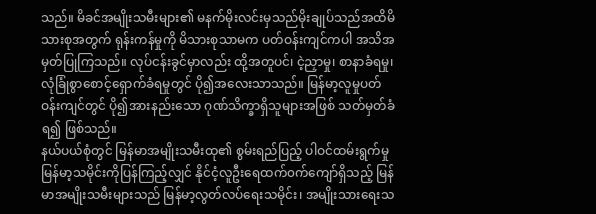သည်။ မိခင်အမျိုးသမီးများ၏ မနက်မိုးလင်းမှသည်မိုးချုပ်သည်အထိမိသားစုအတွက် ရုန်းကန်မှုကို မိသားစုသာမက ပတ်ဝန်းကျင်ကပါ အသိအမှတ်ပြုကြသည်။ လုပ်ငန်းခွင်မှာလည်း ထို့အတူပင်၊ ငဲ့ညှာမှု၊ စာနာခံရမှု၊ လုံခြုံစွာစောင့်ရှောက်ခံရမှုတွင် ပို၍အလေးသာသည်။ မြန်မာ့လူမှုပတ်ဝန်းကျင်တွင် ပို၍အားနည်းသော ဂုဏ်သိက္ခာရှိသူများအဖြစ် သတ်မှတ်ခံရ၍ ဖြစ်သည်။
နယ်ပယ်စုံတွင် မြန်မာအမျိုးသမီးထု၏ စွမ်းရည်ပြည့် ပါဝင်ထမ်းရွက်မှု
မြန်မာ့သမိုင်းကိုပြန်ကြည့်လျှင် နိုင်ငံ့လူဦးရေထက်၀က်ကျော်ရှိသည့် မြန်မာအမျိုးသမီးများသည် မြန်မာ့လွတ်လပ်ရေးသမိုင်း၊ အမျိုးသားရေးသ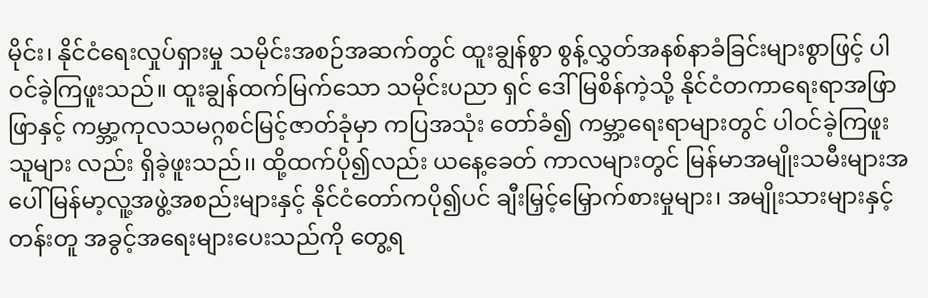မိုင်း၊ နိုင်ငံရေးလှုပ်ရှားမှု သမိုင်းအစဉ်အဆက်တွင် ထူးချွန်စွာ စွန့်လွှတ်အနစ်နာခံခြင်းများစွာဖြင့် ပါဝင်ခဲ့ကြဖူးသည်။ ထူးချွန်ထက်မြက်သော သမိုင်းပညာ ရှင် ဒေါ်မြစိန်ကဲ့သို့ နိုင်ငံတကာရေးရာအဖြာဖြာနှင့် ကမ္ဘာ့ကုလသမဂ္ဂစင်မြင့်ဇာတ်ခုံမှာ ကပြအသုံး တော်ခံ၍ ကမ္ဘာ့ရေးရာများတွင် ပါဝင်ခဲ့ကြဖူးသူများ လည်း ရှိခဲ့ဖူးသည်၊၊ ထို့ထက်ပို၍လည်း ယနေ့ခေတ် ကာလများတွင် မြန်မာအမျိုးသမီးများအပေါ် မြန်မာ့လူ့အဖွဲ့အစည်းများနှင့် နိုင်ငံတော်ကပို၍ပင် ချီးမြှင့်မြှောက်စားမှုများ၊ အမျိုးသားများနှင့်တန်းတူ အခွင့်အရေးများပေးသည်ကို တွေ့ရ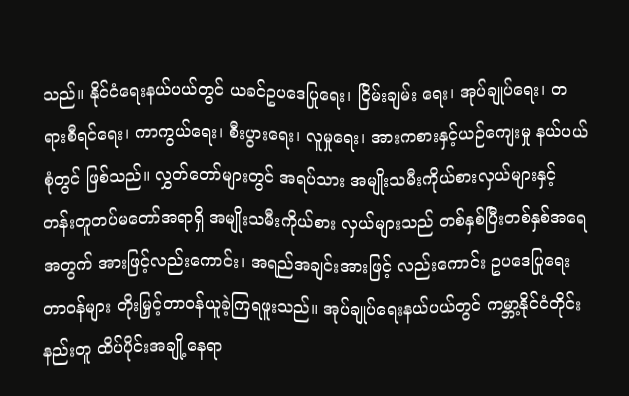သည်။ နိုင်ငံရေးနယ်ပယ်တွင် ယခင်ဥပဒေပြုရေး၊ ငြိမ်းချမ်း ရေး၊ အုပ်ချုပ်ရေး၊ တရားစီရင်ရေး၊ ကာကွယ်ရေး၊ စီးပွားရေး၊ လူမှုရေး၊ အားကစားနှင့်ယဉ်ကျေးမှု နယ်ပယ်စုံတွင် ဖြစ်သည်။ လွှတ်တော်များတွင် အရပ်သား အမျိုးသမီးကိုယ်စားလှယ်များနှင့် တန်းတူတပ်မတော်အရာရှိ အမျိုးသမီးကိုယ်စား လှယ်များသည် တစ်နှစ်ပြီးတစ်နှစ်အရေအတွက် အားဖြင့်လည်းကောင်း၊ အရည်အချင်းအားဖြင့် လည်းကောင်း ဥပဒေပြုရေးတာ၀န်များ တိုးမြှင့်တာဝန်ယူခဲ့ကြရဖူးသည်။ အုပ်ချုပ်ရေးနယ်ပယ်တွင် ကမ္ဘာ့နိုင်ငံတိုင်းနည်းတူ ထိပ်ပိုင်းအချို့နေရာ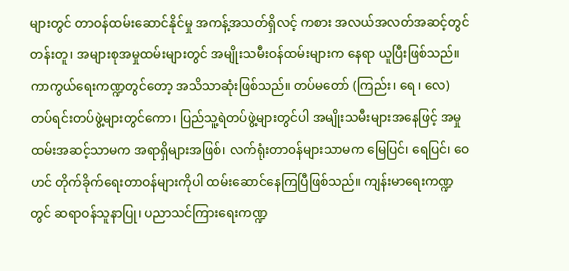များတွင် တာဝန်ထမ်းဆောင်နိုင်မှု အကန့်အသတ်ရှိလင့် ကစား အလယ်အလတ်အဆင့်တွင် တန်းတူ၊ အများစုအမှုထမ်းများတွင် အမျိုးသမီးဝန်ထမ်းများက နေရာ ယူပြီးဖြစ်သည်။ ကာကွယ်ရေးကဏ္ဍတွင်တော့ အသိသာဆုံးဖြစ်သည်။ တပ်မတော် (ကြည်း၊ ရေ ၊ လေ) တပ်ရင်းတပ်ဖွဲ့များတွင်ကော၊ ပြည်သူ့ရဲတပ်ဖွဲ့များတွင်ပါ အမျိုးသမီးများအနေဖြင့် အမှုထမ်းအဆင့်သာမက အရာရှိများအဖြစ်၊ လက်ရုံးတာ၀န်များသာမက မြေပြင်၊ ရေပြင်၊ ဝေဟင် တိုက်ခိုက်ရေးတာဝန်များကိုပါ ထမ်းဆောင်နေကြပြီဖြစ်သည်။ ကျန်းမာရေးကဏ္ဍတွင် ဆရာဝန်သူနာပြု၊ ပညာသင်ကြားရေးကဏ္ဍ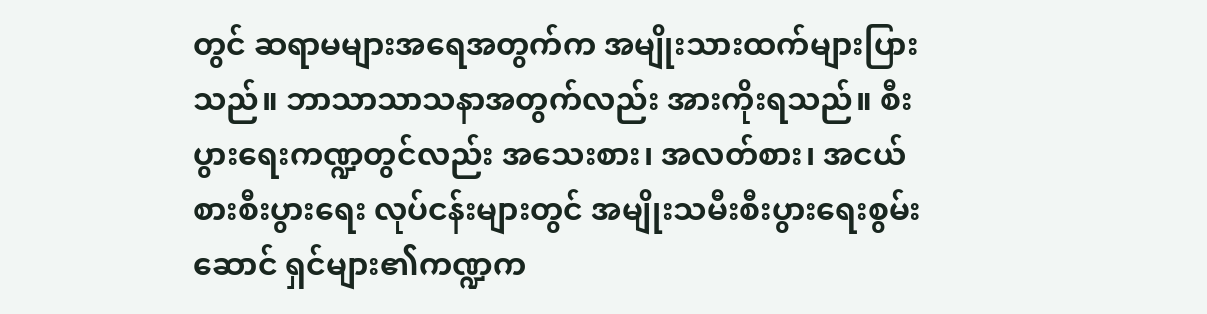တွင် ဆရာမများအရေအတွက်က အမျိုးသားထက်များပြားသည်။ ဘာသာသာသနာအတွက်လည်း အားကိုးရသည်။ စီးပွားရေးကဏ္ဍတွင်လည်း အသေးစား၊ အလတ်စား၊ အငယ်စားစီးပွားရေး လုပ်ငန်းများတွင် အမျိုးသမီးစီးပွားရေးစွမ်းဆောင် ရှင်များ၏ကဏ္ဍက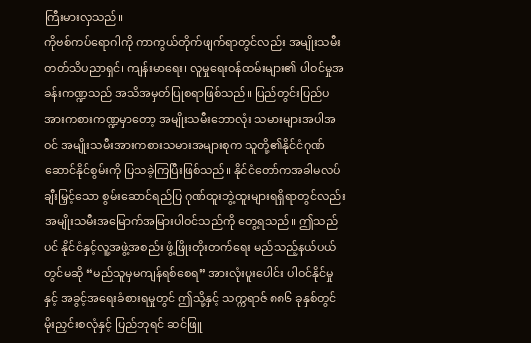ကြီးမားလှသည်။
ကိုဗစ်ကပ်ရောဂါကို ကာကွယ်တိုက်ဖျက်ရာတွင်လည်း အမျိုးသမီးတတ်သိပညာရှင်၊ ကျန်းမာရေး၊ လူမှုရေးဝန်ထမ်းများ၏ ပါဝင်မှုအခန်းကဏ္ဍသည် အသိအမှတ်ပြုစရာဖြစ်သည်။ ပြည်တွင်းပြည်ပအားကစားကဏ္ဍမှာတော့ အမျိုးသမီးဘောလုံး သမားများအပါအဝင် အမျိုးသမီးအားကစားသမားအများစုက သူတို့၏နိုင်ငံဂုဏ်ဆောင်နိုင်စွမ်းကို ပြသခဲ့ကြပြီးဖြစ်သည်။ နိုင်ငံတော်ကအခါမလပ်ချီးမြှင့်သော စွမ်းဆောင်ရည်ပြ ဂုဏ်ထူးဘွဲ့ထူးများရရှိရာတွင်လည်း အမျိုးသမီးအမြောက်အမြားပါဝင်သည်ကို တွေ့ရသည်။ ဤသည်ပင် နိုင်ငံနှင့်လူ့အဖွဲ့အစည်း ဖွံ့ဖြိုးတိုးတက်ရေး မည်သည့်နယ်ပယ်တွင်မဆို “မည်သူမှမကျန်ရစ်စေရ” အားလုံးပူးပေါင်း ပါဝင်နိုင်မှုနှင့် အခွင့်အရေးခံစားရမှုတွင် ဤသို့နှင့် သက္ကရာဇ် ၈၈၆ ခုနှစ်တွင် မိုးညှင်းစလုံနှင့် ပြည်ဘုရင် ဆင်ဖြူ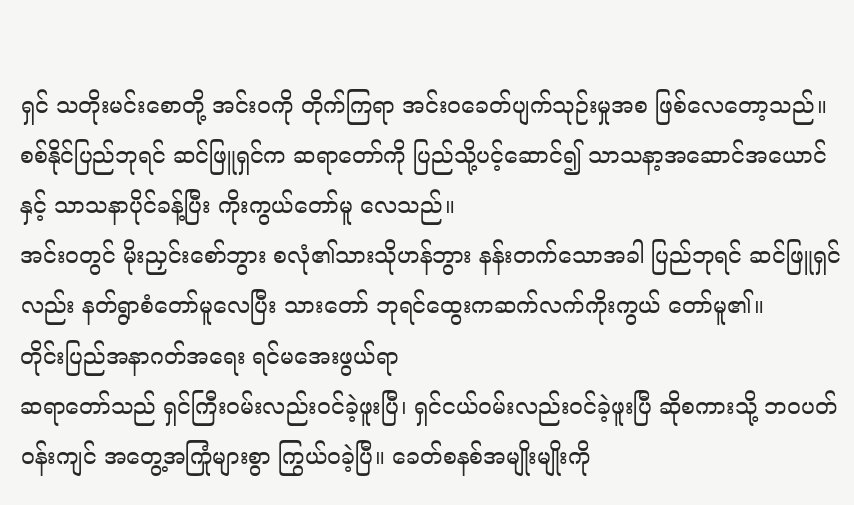ရှင် သတိုးမင်းစောတို့ အင်းဝကို တိုက်ကြရာ အင်းဝခေတ်ပျက်သုဉ်းမှုအစ ဖြစ်လေတော့သည်။
စစ်နိုင်ပြည်ဘုရင် ဆင်ဖြူရှင်က ဆရာတော်ကို ပြည်သို့ပင့်ဆောင်၍ သာသနာ့အဆောင်အယောင်နှင့် သာသနာပိုင်ခန့်ပြီး ကိုးကွယ်တော်မူ လေသည်။
အင်းဝတွင် မိုးညှင်းစော်ဘွား စလုံ၏သားသိုဟန်ဘွား နန်းတက်သောအခါ ပြည်ဘုရင် ဆင်ဖြူရှင်လည်း နတ်ရွာစံတော်မူလေပြီး သားတော် ဘုရင်ထွေးကဆက်လက်ကိုးကွယ် တော်မူ၏။
တိုင်းပြည်အနာဂတ်အရေး ရင်မအေးဖွယ်ရာ
ဆရာတော်သည် ရှင်ကြီးဝမ်းလည်းဝင်ခဲ့ဖူးပြီ၊ ရှင်ငယ်ဝမ်းလည်းဝင်ခဲ့ဖူးပြီ ဆိုစကားသို့ ဘဝပတ်ဝန်းကျင် အတွေ့အကြုံများစွာ ကြွယ်ဝခဲ့ပြီ။ ခေတ်စနစ်အမျိုးမျိုးကို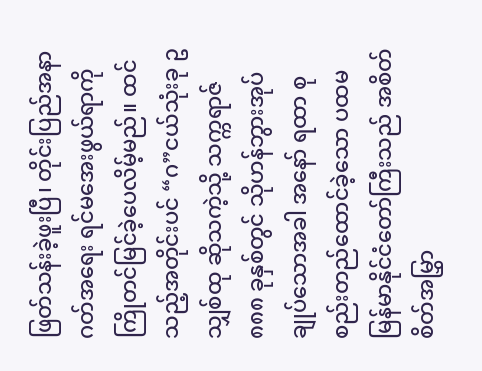ဖြတ်သန်းခဲ့ဖူးပြီ၊ တိုင်းပြည်အနာဂတ်အရေး ရင်မအေးဖွယ်ရာကို ကြိုတင်မြင်ခဲ့ပေလိမ့်မည်။ ထင်သည့်အတိုင်းပင် “ဂ”ငယ်သုံးခု ဥသျှစ်ထု ဆိုသကဲ့သို့ သက္ကရာဇ် ၈၈၈ ခုနှစ်တွင် သိုဟန်ဘွားအုပ်ချုပ်သောအခါ အနော် ရထာ စုစည်းတည်ထောင်ခဲ့သော ပထမမြန်မာနိုင်ငံတော်ကြီးသည် အစိတ်စိတ်အမြွှာ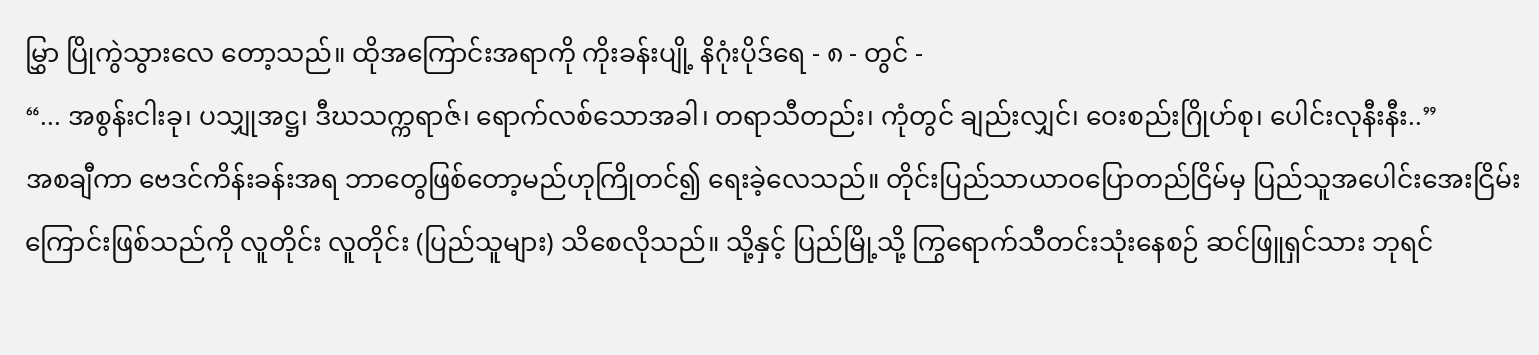မြွှာ ပြိုကွဲသွားလေ တော့သည်။ ထိုအကြောင်းအရာကို ကိုးခန်းပျို့ နိဂုံးပိုဒ်ရေ - ၈ - တွင် -
“... အစွန်းငါးခု၊ ပသျှုအဋ္ဌ၊ ဒီဃသက္ကရာဇ်၊ ရောက်လစ်သောအခါ၊ တရာသီတည်း၊ ကုံတွင် ချည်းလျှင်၊ ဝေးစည်းဂြိုဟ်စု၊ ပေါင်းလုနီးနီး..”
အစချီကာ ဗေဒင်ကိန်းခန်းအရ ဘာတွေဖြစ်တော့မည်ဟုကြိုတင်၍ ရေးခဲ့လေသည်။ တိုင်းပြည်သာယာဝပြောတည်ငြိမ်မှ ပြည်သူအပေါင်းအေးငြိမ်းကြောင်းဖြစ်သည်ကို လူတိုင်း လူတိုင်း (ပြည်သူများ) သိစေလိုသည်။ သို့နှင့် ပြည်မြို့သို့ ကြွရောက်သီတင်းသုံးနေစဉ် ဆင်ဖြူရှင်သား ဘုရင်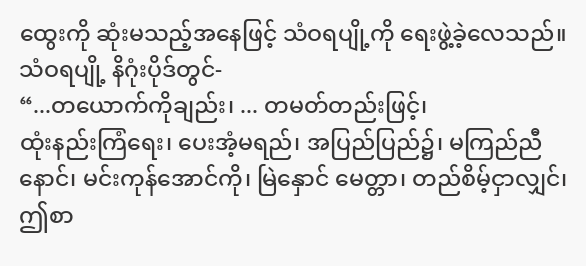ထွေးကို ဆုံးမသည့်အနေဖြင့် သံဝရပျို့ကို ရေးဖွဲ့ခဲ့လေသည်။ သံဝရပျို့ နိဂုံးပိုဒ်တွင်-
“...တယောက်ကိုချည်း၊ ... တမတ်တည်းဖြင့်၊
ထုံးနည်းကြံရေး၊ ပေးအံ့မရည်၊ အပြည်ပြည်၌၊ မကြည်ညီနောင်၊ မင်းကုန်အောင်ကို၊ မြဲနှောင် မေတ္တာ၊ တည်စိမ့်ငှာလျှင်၊ ဤစာ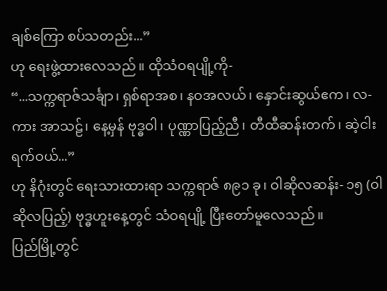ချစ်ကြော စပ်သတည်း...”
ဟု ရေးဖွဲ့ထားလေသည်။ ထိုသံဝရပျို့ကို-
“...သက္ကရာဇ်သင်္ချာ၊ ရှစ်ရာအစ၊ နဝအလယ်၊ နှောင်းဆွယ်ဧက၊ လ-ကား အာသဠ်၊ နေ့မှန် ဗုဒ္ဓဝါ၊ ပုဏ္ဏာပြည့်ညီ၊ တီထီဆန်းတက်၊ ဆဲ့ငါးရက်ဝယ်...”
ဟု နိဂုံးတွင် ရေးသားထားရာ သက္ကရာဇ် ၈၉၁ ခု၊ ဝါဆိုလဆန်း- ၁၅ (ဝါဆိုလပြည့်) ဗုဒ္ဓဟူးနေ့တွင် သံဝရပျို့ ပြီးတော်မူလေသည်။
ပြည်မြို့တွင်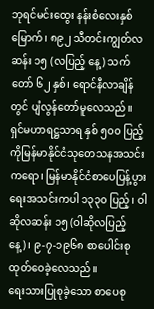ဘုရင်မင်းထွေး နန်းစံလေးနှစ်မြောက်၊ ၈၉၂ သီတင်းကျွတ်လဆန်း ၁၅ (လပြည့် နေ့) သက်တော် ၆၂ နှစ်၊ ရောင်နီလာချိန်တွင် ပျံလွန်တော်မူလေသည်။
ရှင်မဟာရဋ္ဌသာရ နှစ် ၅၀၀ ပြည့်ကိုမြန်မာနိုင်ငံသုတေသနအသင်းကရော၊ မြန်မာနိုင်ငံစာပေပြန့်ပွားရေးအသင်းကပါ ၁၃၃၀ ပြည့်၊ ဝါဆိုလဆန်း ၁၅ (ဝါဆိုလပြည့်နေ့)၊ ၉-၇-၁၉၆၈ စာပေါင်းစု ထုတ်ဝေခဲ့လေသည်။
ရေးသားပြုစုခဲ့သော စာပေစု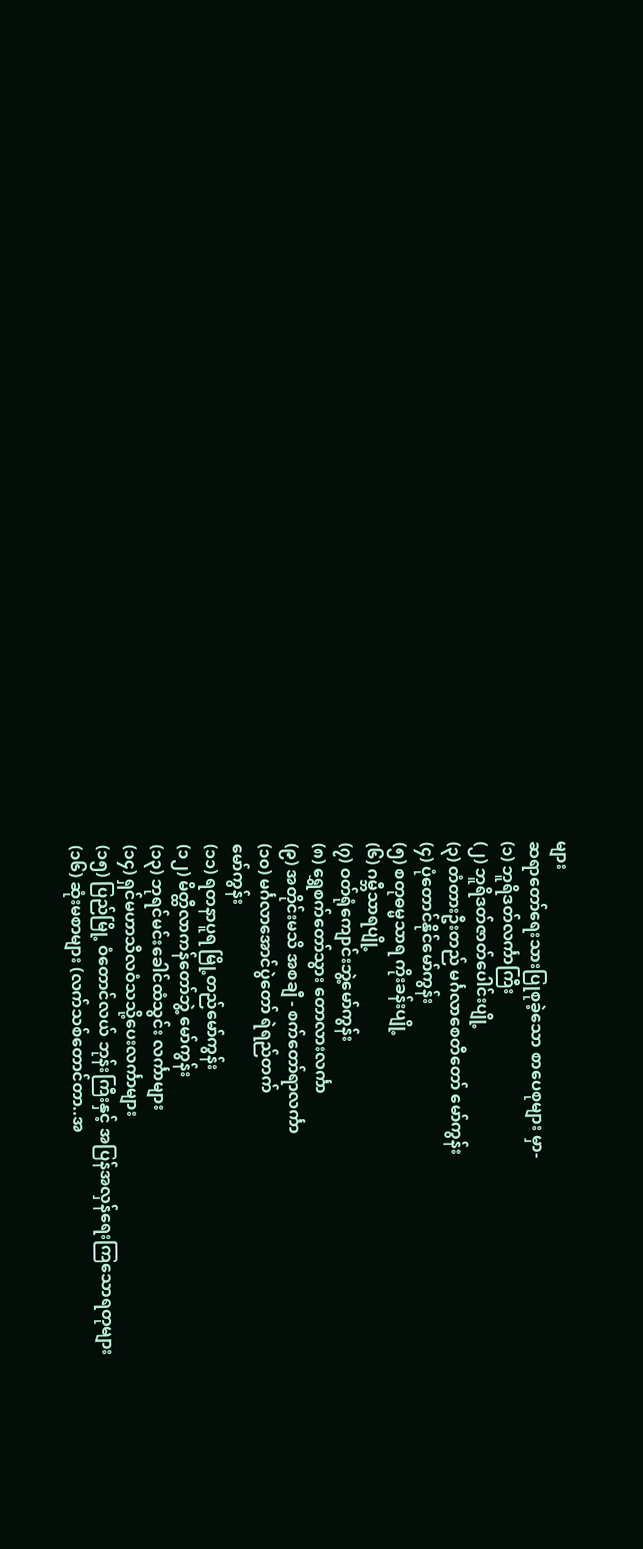များ
ဆရာတော်ရေးသားပြုစုခဲ့သော စာပေစုများ မှာ-
(၁) ဘူရိဒတ်လင်္ကာကြီး
(၂) ဘူရိဒတ်ဇာတ်ပေါင်းပျို့
(၃) တံတားဦးတည် မင်္ဂလာစေတီတော် မော်ကွန်း
(၄) ပုံတောင်နိုင်မော်ကွန်း
(၅) စတုဓမ္မသာရ ကိုးခန်းပျို့
(၆) ဂမ္ဘီသာရပျို့
(၇) ဝတ်ရုံကျောင်းဘွဲ့မော်ကွန်း
(၈) ရွှေစက်တော်သွား တောလားလင်္ကာ
(၉) အတိုင်းမသိ အစချီ - စက်တော်ရာလင်္ကာ
(၁၀) မင်္ဂလာအောင်ပွဲတော် ရဲရည်တက်
မော်ကွန်း
(၁၁) ရတနာပူရ မြို့တည်မော်ကွန်း
(၁၂) မိတ္ထီလာကန်တော်ဘွဲ့ မော်ကွန်း
(၁၃) ဘုရင်မင်းခေါင်ထံသွင်း လင်္ကာများ
(၁၄) ရှင်မဟာသီလဝံသသို့ပေးလင်္ကာများ
(၁၅) ပြည်မြို့ ဝံတောင်လယ် ဘုန်းကြီးနှင့် အပြန်အလှန်ရေးကြသောရတုများ
(၁၆) ဆုံးမစာများ (လက်သစ်တောင်တာ..အ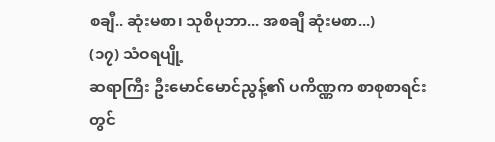စချီ.. ဆုံးမစာ၊ သုစိပုဘာ... အစချီ ဆုံးမစာ...)
(၁၇) သံဝရပျို့
ဆရာကြီး ဦးမောင်မောင်ညွန့်၏ ပကိဏ္ဏက စာစုစာရင်းတွင်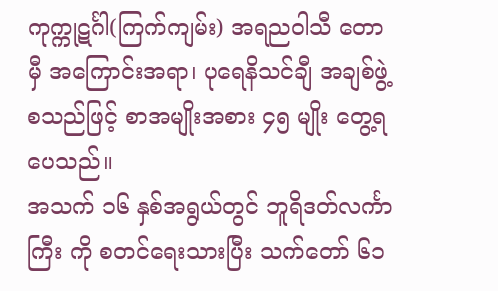ကုက္ကုဋင်္ဂါ(ကြက်ကျမ်း) အရညဝါသီ တောမှီ အကြောင်းအရာ၊ ပုရေနိသင်ချီ အချစ်ဖွဲ့ စသည်ဖြင့် စာအမျိုးအစား ၄၅ မျိုး တွေ့ရပေသည်။
အသက် ၁၆ နှစ်အရွယ်တွင် ဘူရိဒတ်လင်္ကာကြီး ကို စတင်ရေးသားပြီး သက်တော် ၆၁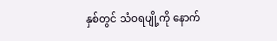နှစ်တွင် သံဝရပျို့ကို နောက်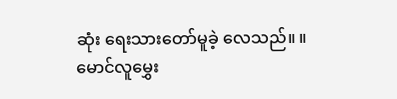ဆုံး ရေးသားတော်မူခဲ့ လေသည်။ ။
မောင်လူမွှေး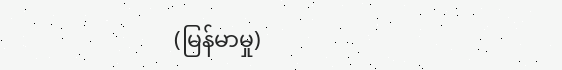(မြန်မာမှု)